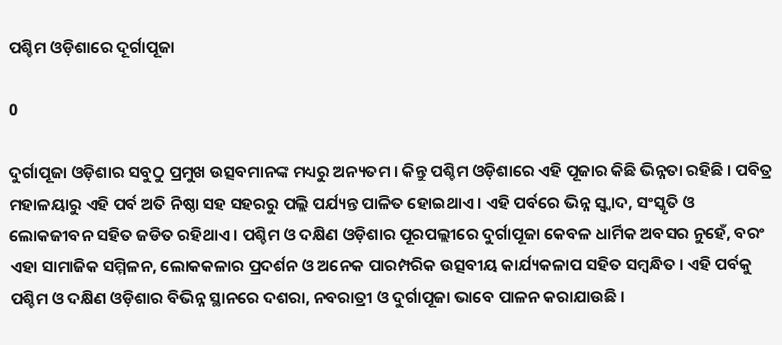ପଶ୍ଚିମ ଓଡ଼ିଶାରେ ଦୂର୍ଗାପୂଜା

0

ଦୁର୍ଗାପୂଜା ଓଡ଼ିଶାର ସବୁଠୁ ପ୍ରମୁଖ ଉତ୍ସବମାନଙ୍କ ମଧ୍ୟରୁ ଅନ୍ୟତମ । କିନ୍ତୁ ପଶ୍ଚିମ ଓଡ଼ିଶାରେ ଏହି ପୂଜାର କିଛି ଭିନ୍ନତା ରହିଛି । ପବିତ୍ର ମହାଳୟାରୁ ଏହି ପର୍ବ ଅତି ନିଷ୍ଠା ସହ ସହରରୁ ପଲ୍ଲି ପର୍ଯ୍ୟନ୍ତ ପାଳିତ ହୋଇଥାଏ । ଏହି ପର୍ବରେ ଭିନ୍ନ ସ୍ୱ୍ୱାଦ, ସଂସ୍କୃତି ଓ ଲୋକଜୀବନ ସହିତ ଜଡିତ ରହିଥାଏ । ପଶ୍ଚିମ ଓ ଦକ୍ଷିଣ ଓଡ଼ିଶାର ପୂରପଲ୍ଲୀରେ ଦୁର୍ଗାପୂଜା କେବଳ ଧାର୍ମିକ ଅବସର ନୁହେଁ, ବରଂ ଏହା ସାମାଜିକ ସମ୍ମିଳନ, ଲୋକକଳାର ପ୍ରଦର୍ଶନ ଓ ଅନେକ ପାରମ୍ପରିକ ଉତ୍ସବୀୟ କାର୍ଯ୍ୟକଳାପ ସହିତ ସମ୍ବନ୍ଧିତ । ଏହି ପର୍ବକୁ ପଶ୍ଚିମ ଓ ଦକ୍ଷିଣ ଓଡ଼ିଶାର ବିଭିନ୍ନ ସ୍ଥାନରେ ଦଶରା, ନବରାତ୍ରୀ ଓ ଦୁର୍ଗାପୂଜା ଭାବେ ପାଳନ କରାଯାଉଛି ।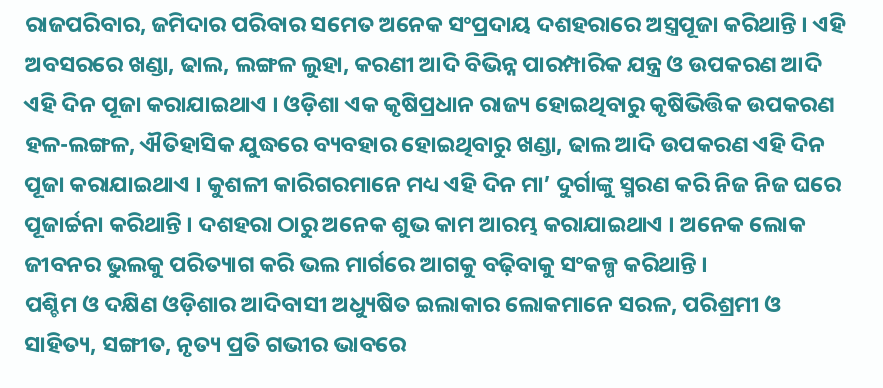ରାଜପରିବାର, ଜମିଦାର ପରିବାର ସମେତ ଅନେକ ସଂପ୍ରଦାୟ ଦଶହରାରେ ଅସ୍ତ୍ରପୂଜା କରିଥାନ୍ତି । ଏହି ଅବସରରେ ଖଣ୍ଡା, ଢାଲ, ଲଙ୍ଗଳ ଲୁହା, କରଣୀ ଆଦି ବିଭିନ୍ନ ପାରମ୍ପାରିକ ଯନ୍ତ୍ର ଓ ଉପକରଣ ଆଦି ଏହି ଦିନ ପୂଜା କରାଯାଇଥାଏ । ଓଡ଼ିଶା ଏକ କୃଷିପ୍ରଧାନ ରାଜ୍ୟ ହୋଇଥିବାରୁ କୃଷିଭିତ୍ତିକ ଉପକରଣ ହଳ-ଲଙ୍ଗଳ, ଐତିହାସିକ ଯୁଦ୍ଧରେ ବ୍ୟବହାର ହୋଇଥିବାରୁ ଖଣ୍ଡା, ଢାଲ ଆଦି ଉପକରଣ ଏହି ଦିନ ପୂଜା କରାଯାଇଥାଏ । କୁଶଳୀ କାରିଗରମାନେ ମଧ୍ୟ ଏହି ଦିନ ମା’ ଦୁର୍ଗାଙ୍କୁ ସ୍ମରଣ କରି ନିଜ ନିଜ ଘରେ ପୂଜାର୍ଚ୍ଚନା କରିଥାନ୍ତି । ଦଶହରା ଠାରୁ ଅନେକ ଶୁଭ କାମ ଆରମ୍ଭ କରାଯାଇଥାଏ । ଅନେକ ଲୋକ ଜୀବନର ଭୁଲକୁ ପରିତ୍ୟାଗ କରି ଭଲ ମାର୍ଗରେ ଆଗକୁ ବଢ଼ିବାକୁ ସଂକଳ୍ପ କରିଥାନ୍ତି ।
ପଶ୍ଚିମ ଓ ଦକ୍ଷିଣ ଓଡ଼ିଶାର ଆଦିବାସୀ ଅଧ୍ୟୁଷିତ ଇଲାକାର ଲୋକମାନେ ସରଳ, ପରିଶ୍ରମୀ ଓ ସାହିତ୍ୟ, ସଙ୍ଗୀତ, ନୃତ୍ୟ ପ୍ରତି ଗଭୀର ଭାବରେ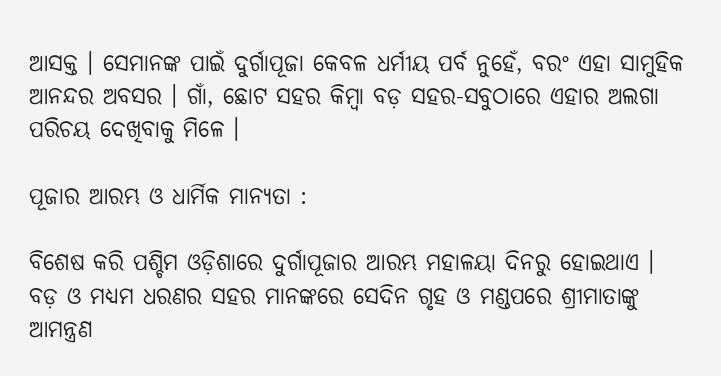ଆସକ୍ତ । ସେମାନଙ୍କ ପାଇଁ ଦୁର୍ଗାପୂଜା କେବଳ ଧର୍ମୀୟ ପର୍ବ ନୁହେଁ, ବରଂ ଏହା ସାମୁହିକ ଆନନ୍ଦର ଅବସର । ଗାଁ, ଛୋଟ ସହର କିମ୍ବା ବଡ଼ ସହର-ସବୁଠାରେ ଏହାର ଅଲଗା ପରିଚୟ ଦେଖିବାକୁ ମିଳେ ।

ପୂଜାର ଆରମ୍ଭ ଓ ଧାର୍ମିକ ମାନ୍ୟତା :

ବିଶେଷ କରି ପଶ୍ଚିମ ଓଡ଼ିଶାରେ ଦୁର୍ଗାପୂଜାର ଆରମ୍ଭ ମହାଳୟା ଦିନରୁ ହୋଇଥାଏ । ବଡ଼ ଓ ମଧ୍ୟମ ଧରଣର ସହର ମାନଙ୍କରେ ସେଦିନ ଗୃହ ଓ ମଣ୍ଡପରେ ଶ୍ରୀମାତାଙ୍କୁ ଆମନ୍ତ୍ରଣ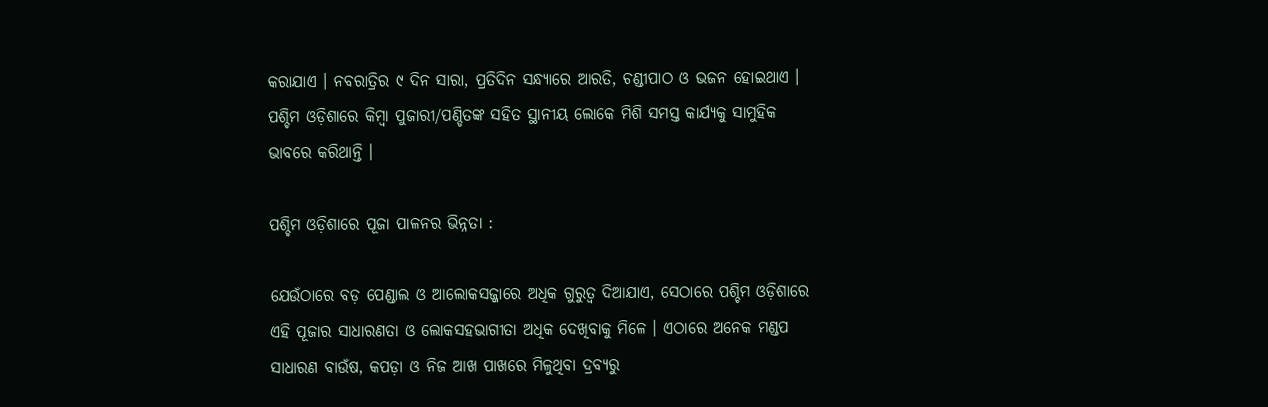କରାଯାଏ । ନବରାତ୍ରିର ୯ ଦିନ ସାରା, ପ୍ରତିଦିନ ସନ୍ଧ୍ୟାରେ ଆରତି, ଚଣ୍ଡୀପାଠ ଓ ଭଜନ ହୋଇଥାଏ । ପଶ୍ଚିମ ଓଡ଼ିଶାରେ କିମ୍ବା ପୁଜାରୀ/ପଣ୍ଡିତଙ୍କ ସହିତ ସ୍ଥାନୀୟ ଲୋକେ ମିଶି ସମସ୍ତ କାର୍ଯ୍ୟକୁ ସାମୁହିକ ଭାବରେ କରିଥାନ୍ତି ।

ପଶ୍ଚିମ ଓଡ଼ିଶାରେ ପୂଜା ପାଳନର ଭିନ୍ନତା :

ଯେଉଁଠାରେ ବଡ଼ ପେଣ୍ଡାଲ ଓ ଆଲୋକସଜ୍ଜାରେ ଅଧିକ ଗୁରୁତ୍ୱ ଦିଆଯାଏ, ସେଠାରେ ପଶ୍ଚିମ ଓଡ଼ିଶାରେ ଏହି ପୂଜାର ସାଧାରଣତା ଓ ଲୋକସହଭାଗୀତା ଅଧିକ ଦେଖିବାକୁ ମିଳେ । ଏଠାରେ ଅନେକ ମଣ୍ଡପ ସାଧାରଣ ବାଉଁଷ, କପଡ଼ା ଓ ନିଜ ଆଖ ପାଖରେ ମିଳୁଥିବା ଦ୍ରବ୍ୟରୁ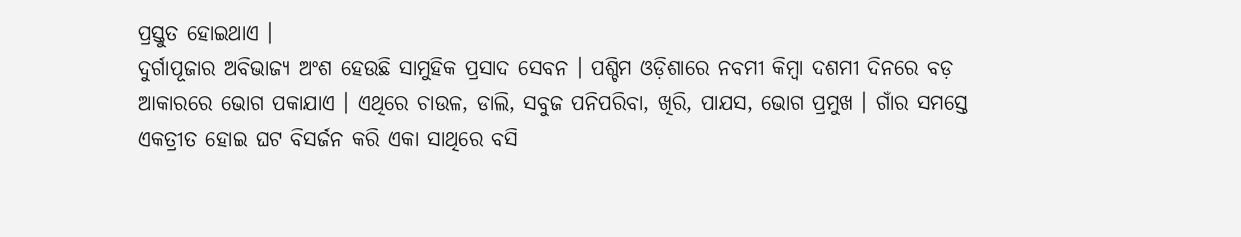ପ୍ରସ୍ତୁତ ହୋଇଥାଏ ।
ଦୁର୍ଗାପୂଜାର ଅବିଭାଜ୍ୟ ଅଂଶ ହେଉଛି ସାମୁହିକ ପ୍ରସାଦ ସେବନ । ପଶ୍ଚିମ ଓଡ଼ିଶାରେ ନବମୀ କିମ୍ବା ଦଶମୀ ଦିନରେ ବଡ଼ ଆକାରରେ ଭୋଗ ପକାଯାଏ । ଏଥିରେ ଚାଉଳ, ଡାଲି, ସବୁଜ ପନିପରିବା, ଖିରି, ପାଯସ, ଭୋଗ ପ୍ରମୁଖ । ଗାଁର ସମସ୍ତେ ଏକତ୍ରୀତ ହୋଇ ଘଟ ବିସର୍ଜନ କରି ଏକା ସାଥିରେ ବସି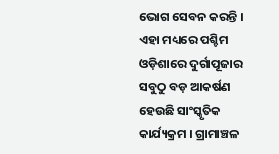ଭୋଗ ସେବନ କରନ୍ତି । ଏହା ମଧ୍ୟରେ ପଶ୍ଚିମ ଓଡ଼ିଶାରେ ଦୁର୍ଗାପୂଜାର ସବୁଠୁ ବଡ଼ ଆକର୍ଷଣ ହେଉଛି ସାଂସ୍କୃତିକ କାର୍ଯ୍ୟକ୍ରମ । ଗ୍ରାମାଞ୍ଚଳ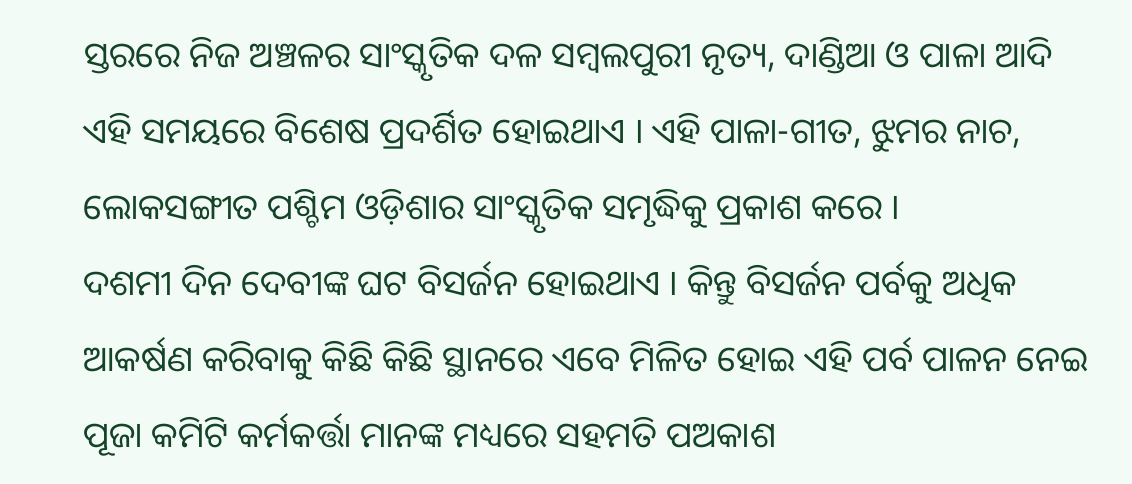ସ୍ତରରେ ନିଜ ଅଞ୍ଚଳର ସାଂସ୍କୃତିକ ଦଳ ସମ୍ବଲପୁରୀ ନୃତ୍ୟ, ଦାଣ୍ଡିଆ ଓ ପାଳା ଆଦି ଏହି ସମୟରେ ବିଶେଷ ପ୍ରଦର୍ଶିତ ହୋଇଥାଏ । ଏହି ପାଳା-ଗୀତ, ଝୁମର ନାଚ, ଲୋକସଙ୍ଗୀତ ପଶ୍ଚିମ ଓଡ଼ିଶାର ସାଂସ୍କୃତିକ ସମୃଦ୍ଧିକୁ ପ୍ରକାଶ କରେ ।
ଦଶମୀ ଦିନ ଦେବୀଙ୍କ ଘଟ ବିସର୍ଜନ ହୋଇଥାଏ । କିନ୍ତୁ ବିସର୍ଜନ ପର୍ବକୁ ଅଧିକ ଆକର୍ଷଣ କରିବାକୁ କିଛି କିଛି ସ୍ଥାନରେ ଏବେ ମିଳିତ ହୋଇ ଏହି ପର୍ବ ପାଳନ ନେଇ ପୂଜା କମିଟି କର୍ମକର୍ତ୍ତା ମାନଙ୍କ ମଧ୍ୟରେ ସହମତି ପଅକାଶ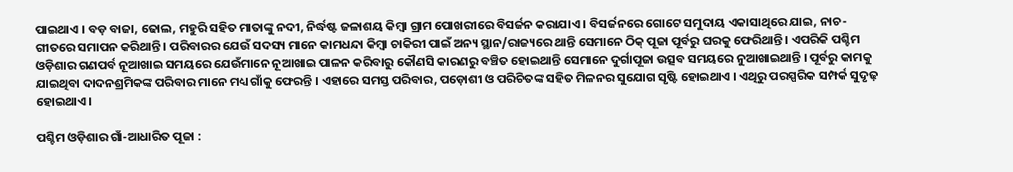ପାଇଥାଏ । ବଡ଼ ବାଜା, ଢୋଲ, ମହୁରି ସହିତ ମାତାଙ୍କୁ ନଦୀ, ନିର୍ଦ୍ଧଷ୍ଟ ଜଳାଶୟ କିମ୍ବା ଗ୍ରାମ ପୋଖରୀରେ ବିସର୍ଜନ କରାଯାଏ । ବିସର୍ଜନରେ ଗୋଟେ ସମୁଦାୟ ଏକାସାଥିରେ ଯାଇ, ନାଚ-ଗୀତରେ ସମାପନ କରିଥାନ୍ତି । ପରିବାରର ଯେଉଁ ସଦସ୍ୟ ମାନେ କାମଧନ୍ଦା କିମ୍ବା ଚାକିରୀ ପାଇଁ ଅନ୍ୟ ସ୍ଥାନ/ରାଜ୍ୟରେ ଥାନ୍ତି ସେମାନେ ଠିକ୍‌ ପୂଜା ପୂର୍ବରୁ ଘରକୁ ଫେରିଥାନ୍ତି । ଏପରିକି ପଶ୍ଚିମ ଓଡ଼ିଶାର ଗଣପର୍ବ ନୂଆଖାଇ ସମୟରେ ଯେଉଁମାନେ ନୂଆଖାଇ ପାଳନ କରିବାରୁ କୌଣସି କାରଣରୁ ବଞ୍ଚିତ ହୋଇଥାନ୍ତି ସେମାନେ ଦୁର୍ଗାପୂଜା ଉତ୍ସବ ସମୟରେ ନୁଆଖାଇଥାନ୍ତି । ପୂର୍ବରୁ କାମକୁ ଯାଇଥିବା ଦାଦନଶ୍ରମିକଙ୍କ ପରିବାର ମାନେ ମଧ୍ୟ ଗାଁକୁ ଫେରନ୍ତି । ଏହାରେ ସମସ୍ତ ପରିବାର, ପଡ଼ୋଶୀ ଓ ପରିଚିତଙ୍କ ସହିତ ମିଳନର ସୁଯୋଗ ସୃଷ୍ଟି ହୋଇଥାଏ । ଏଥିରୁ ପରସ୍ପରିକ ସମ୍ପର୍କ ସୁଦୃଢ଼ ହୋଇଥାଏ ।

ପଶ୍ଚିମ ଓଡ଼ିଶାର ଗାଁ-ଆଧାରିତ ପୂଜା :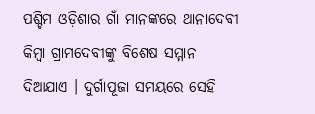ପଶ୍ଚିମ ଓଡ଼ିଶାର ଗାଁ ମାନଙ୍କରେ ଥାନାଦେବୀ କିମ୍ବା ଗ୍ରାମଦେବୀଙ୍କୁ ବିଶେଷ ସମ୍ମାନ ଦିଆଯାଏ । ଦୁର୍ଗାପୂଜା ସମୟରେ ସେହି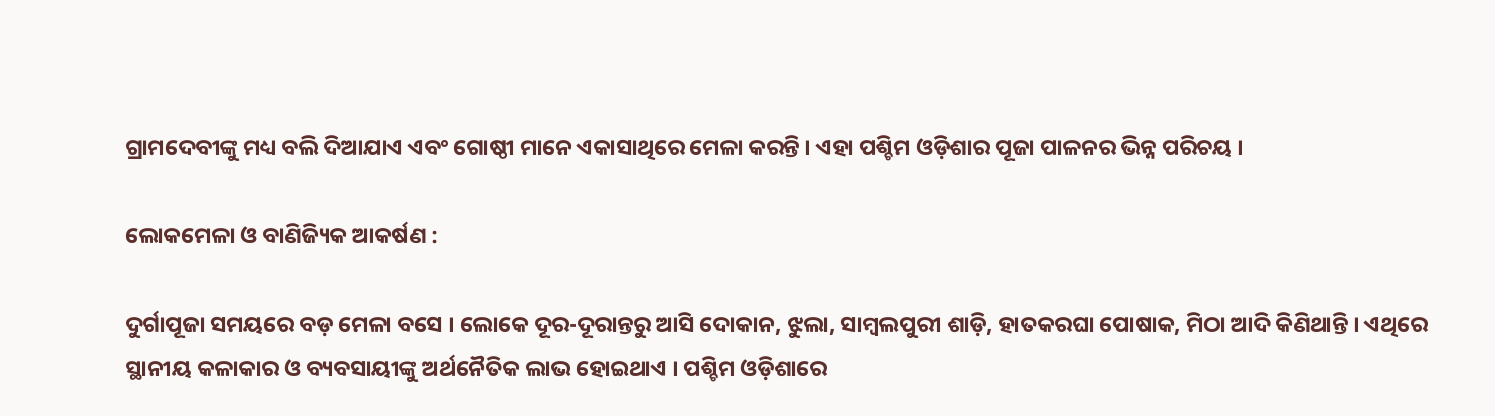ଗ୍ରାମଦେବୀଙ୍କୁ ମଧ୍ୟ ବଲି ଦିଆଯାଏ ଏବଂ ଗୋଷ୍ଠୀ ମାନେ ଏକାସାଥିରେ ମେଳା କରନ୍ତି । ଏହା ପଶ୍ଚିମ ଓଡ଼ିଶାର ପୂଜା ପାଳନର ଭିନ୍ନ ପରିଚୟ ।

ଲୋକମେଳା ଓ ବାଣିଜ୍ୟିକ ଆକର୍ଷଣ :

ଦୁର୍ଗାପୂଜା ସମୟରେ ବଡ଼ ମେଳା ବସେ । ଲୋକେ ଦୂର-ଦୂରାନ୍ତରୁ ଆସି ଦୋକାନ, ଝୁଲା, ସାମ୍ବଲପୁରୀ ଶାଡ଼ି, ହାତକରଘା ପୋଷାକ, ମିଠା ଆଦି କିଣିଥାନ୍ତି । ଏଥିରେ ସ୍ଥାନୀୟ କଳାକାର ଓ ବ୍ୟବସାୟୀଙ୍କୁ ଅର୍ଥନୈତିକ ଲାଭ ହୋଇଥାଏ । ପଶ୍ଚିମ ଓଡ଼ିଶାରେ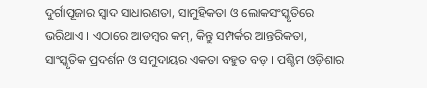ଦୁର୍ଗାପୂଜାର ସ୍ୱାଦ ସାଧାରଣତା, ସାମୁହିକତା ଓ ଲୋକସଂସ୍କୃତିରେ ଭରିଥାଏ । ଏଠାରେ ଆଡମ୍ବର କମ୍‌, କିନ୍ତୁ ସମ୍ପର୍କର ଆନ୍ତରିକତା, ସାଂସ୍କୃତିକ ପ୍ରଦର୍ଶନ ଓ ସମୁଦାୟର ଏକତା ବହୁତ ବଡ଼ । ପଶ୍ଚିମ ଓଡ଼ିଶାର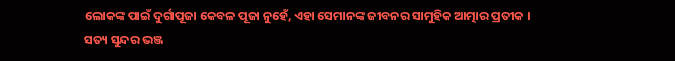ଲୋକଙ୍କ ପାଇଁ ଦୁର୍ଗାପୂଜା କେବଳ ପୂଜା ନୁହେଁ, ଏହା ସେମାନଙ୍କ ଜୀବନର ସାମୁହିକ ଆତ୍ମାର ପ୍ରତୀକ ।
ସତ୍ୟ ସୁନ୍ଦର ଭଞ୍ଜ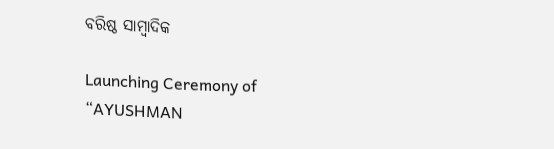ବରିଷ୍ଠ ସାମ୍ବାଦିକ

Launching Ceremony of “AYUSHMAN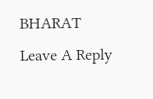BHARAT
Leave A Reply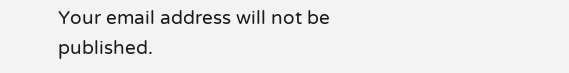Your email address will not be published.